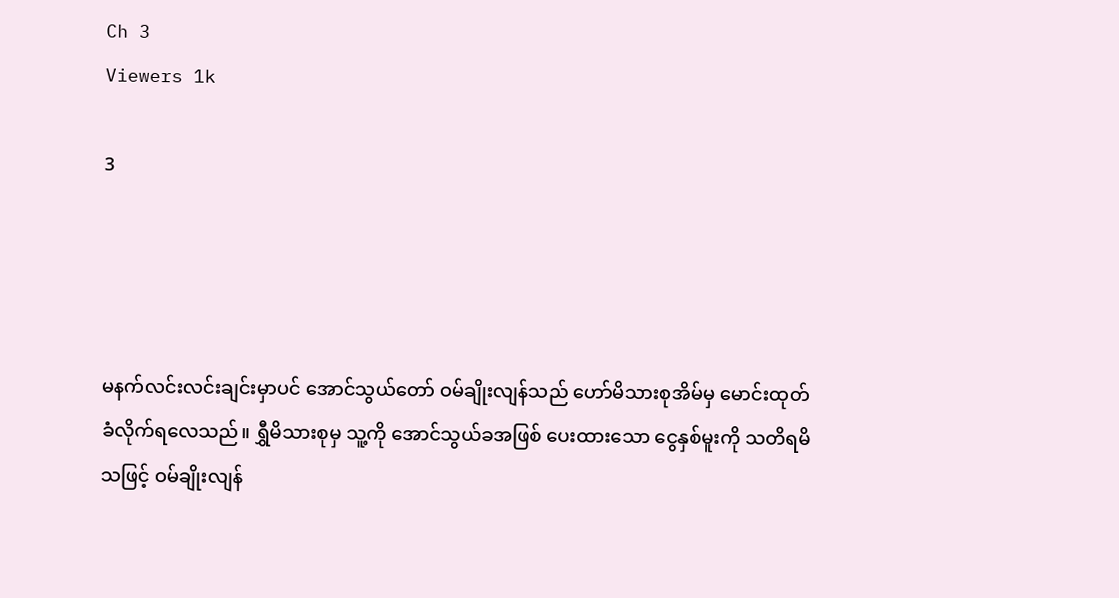Ch 3
Viewers 1k

3




မနက်လင်းလင်းချင်းမှာပင် အောင်သွယ်တော် ဝမ်ချိုးလျန်သည် ဟော်မိသားစုအိမ်မှ မောင်းထုတ်ခံလိုက်ရလေသည်။ ရွှီမိသားစုမှ သူ့ကို အောင်သွယ်ခအဖြစ် ပေးထားသော ငွေနှစ်မူးကို သတိရမိသဖြင့် ဝမ်ချိုးလျန်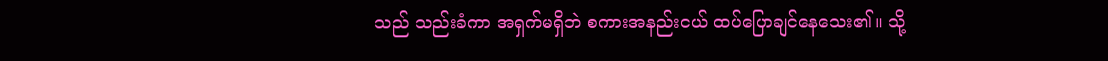သည် သည်းခံကာ အရှက်မရှိဘဲ စကားအနည်းငယ် ထပ်ပြောချင်နေသေး၏။ သို့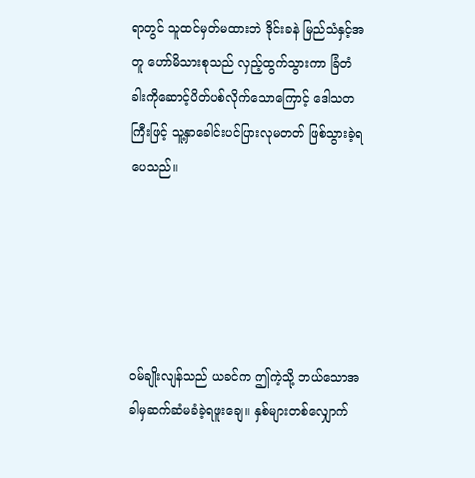ရာတွင် သူထင်မှတ်မထားဘဲ ဒိုင်းခနဲ မြည်သံနှင့်အတူ ဟော်မိသားစုသည် လှည့်ထွက်သွားကာ ခြံတံခါးကိုဆောင့်ပိတ်ပစ်လိုက်သောကြောင့် ဒေါသတကြီးဖြင့် သူ့နှာခေါင်းပင်ပြားလုမတတ် ဖြစ်သွားခဲ့ရပေသည်။





ဝမ်ချိုးလျန်သည် ယခင်က ဤကဲ့သို့ ဘယ်သောအခါမှဆက်ဆံမခံခဲ့ရဖူးချေ။ နှစ်များတစ်လျှောက်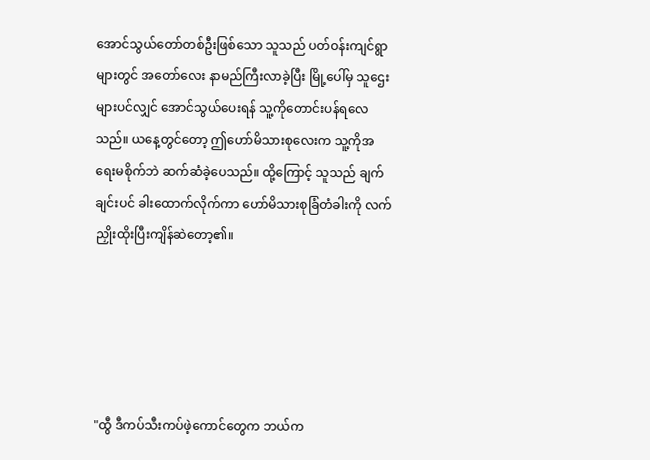အောင်သွယ်တော်တစ်ဦးဖြစ်သော သူသည် ပတ်ဝန်းကျင်ရွာများတွင် အတော်လေး နာမည်ကြီးလာခဲ့ပြီး မြို့ပေါ်မှ သူဌေးများပင်လျှင် အောင်သွယ်ပေးရန် သူ့ကိုတောင်းပန်ရလေသည်။ ယနေ့တွင်တော့ ဤဟော်မိသားစုလေးက သူ့ကိုအရေးမစိုက်ဘဲ ဆက်ဆံခဲ့ပေသည်။ ထို့ကြောင့် သူသည် ချက်ချင်းပင် ခါးထောက်လိုက်ကာ ဟော်မိသားစုခြံတံခါးကို လက်ညှိုးထိုးပြီးကျိန်ဆဲတော့၏။





"ထွီ ဒီကပ်သီးကပ်ဖဲ့ကောင်တွေက ဘယ်က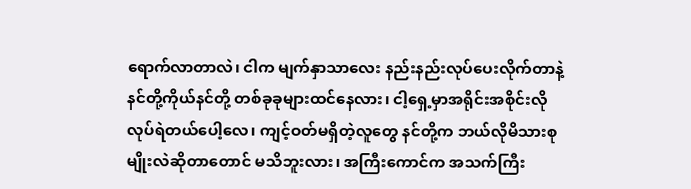ရောက်လာတာလဲ၊ ငါက မျက်နှာသာလေး နည်းနည်းလုပ်ပေးလိုက်တာနဲ့ နင်တို့ကိုယ်နင်တို့ တစ်ခုခုများထင်နေလား၊ ငါ့ရှေ့မှာအရိုင်းအစိုင်းလို လုပ်ရဲတယ်ပေါ့လေ၊ ကျင့်ဝတ်မရှိတဲ့လူတွေ နင်တို့က ဘယ်လိုမိသားစုမျိုးလဲဆိုတာတောင် မသိဘူးလား၊ အကြီးကောင်က အသက်ကြီး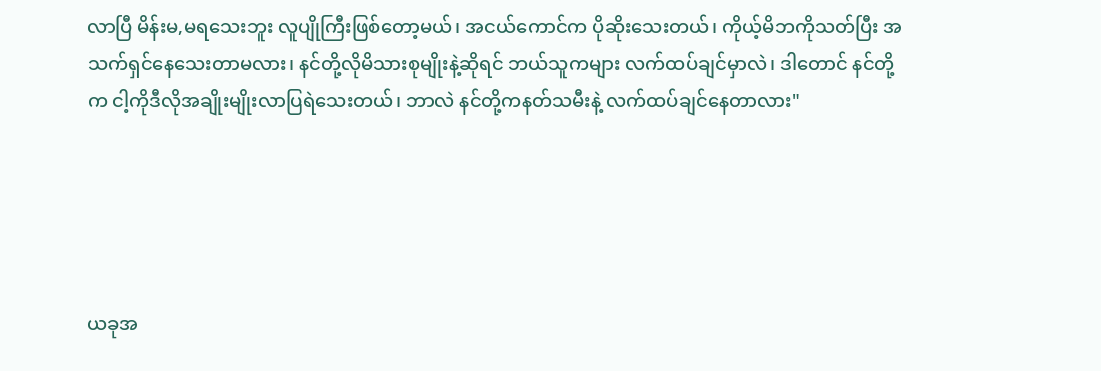လာပြီ မိန်းမ,မရသေးဘူး လူပျိုကြီးဖြစ်တော့မယ်၊ အငယ်ကောင်က ပိုဆိုးသေးတယ်၊ ကိုယ့်မိဘကိုသတ်ပြီး အသက်ရှင်နေသေးတာမလား၊ နင်တို့လိုမိသားစုမျိုးနဲ့ဆိုရင် ဘယ်သူကများ လက်ထပ်ချင်မှာလဲ၊ ဒါတောင် နင်တို့က ငါ့ကိုဒီလိုအချိုးမျိုးလာပြရဲသေးတယ်၊ ဘာလဲ နင်တို့ကနတ်သမီးနဲ့ လက်ထပ်ချင်နေတာလား"





ယခုအ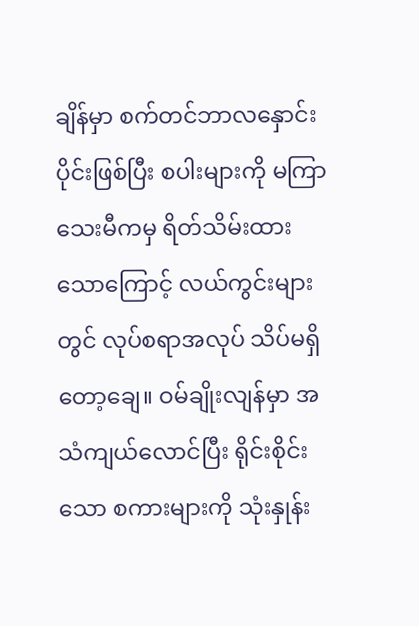ချိန်မှာ စက်တင်ဘာလနှောင်းပိုင်းဖြစ်ပြီး စပါးများကို မကြာသေးမီကမှ ရိတ်သိမ်းထားသောကြောင့် လယ်ကွင်းများတွင် လုပ်စရာအလုပ် သိပ်မရှိတော့ချေ။ ဝမ်ချိုးလျန်မှာ အသံကျယ်လောင်ပြီး ရိုင်းစိုင်းသော စကားများကို သုံးနှုန်း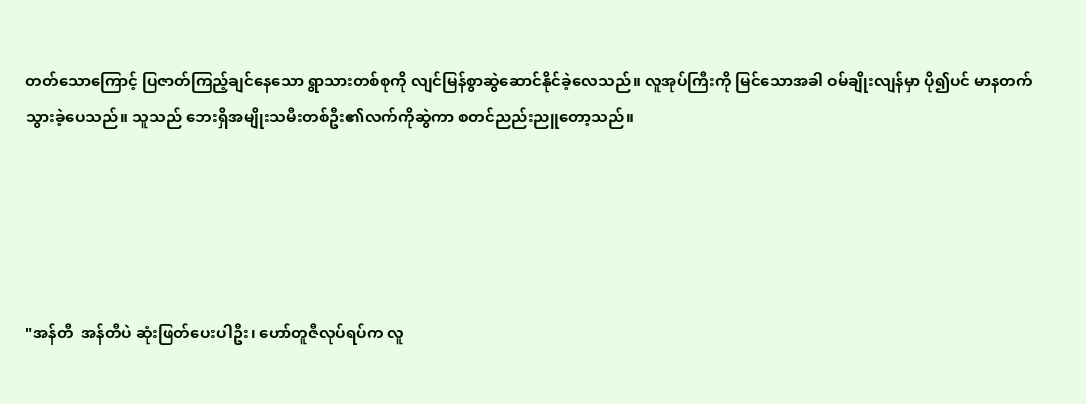တတ်သောကြောင့် ပြဇာတ်ကြည့်ချင်နေသော ရွာသားတစ်စုကို လျင်မြန်စွာဆွဲဆောင်နိုင်ခဲ့လေသည်။ လူအုပ်ကြီးကို မြင်သောအခါ ဝမ်ချိုးလျန်မှာ ပို၍ပင် မာနတက်သွားခဲ့ပေသည်။ သူသည် ဘေးရှိအမျိုးသမီးတစ်ဦး၏လက်ကိုဆွဲကာ စတင်ညည်းညူတော့သည်။





"အန်တီ  အန်တီပဲ ဆုံးဖြတ်ပေးပါဦး၊ ဟော်တူဇီလုပ်ရပ်က လူ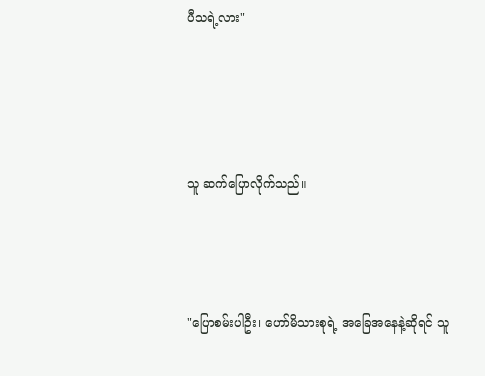ပီသရဲ့လား"





သူ ဆက်ပြောလိုက်သည်။




"ပြောစမ်းပါဦး၊ ဟော်မိသားစုရဲ့ အခြေအနေနဲ့ဆိုရင် သူ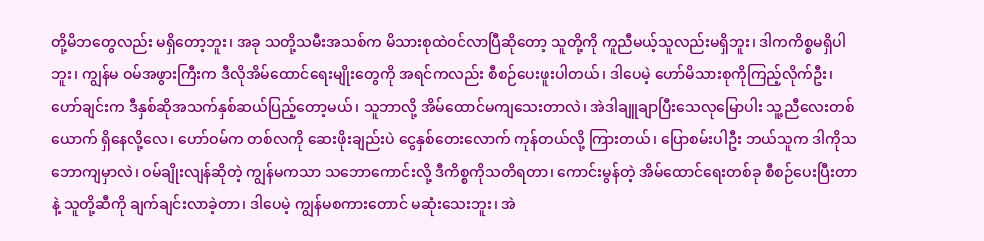တို့မိဘတွေလည်း မရှိတော့ဘူး၊ အခု သတို့သမီးအသစ်က မိသားစုထဲဝင်လာပြီဆိုတော့ သူတို့ကို ကူညီမယ့်သူလည်းမရှိဘူး၊ ဒါကကိစ္စမရှိပါဘူး၊ ကျွန်မ ဝမ်အဖွားကြီးက ဒီလိုအိမ်ထောင်ရေးမျိုးတွေကို အရင်ကလည်း စီစဉ်ပေးဖူးပါတယ်၊ ဒါပေမဲ့ ဟော်မိသားစုကိုကြည့်လိုက်ဦး၊ ဟော်ချင်းက ဒီနှစ်ဆိုအသက်နှစ်ဆယ်ပြည့်တော့မယ်၊ သူဘာလို့ အိမ်ထောင်မကျသေးတာလဲ၊ အဲဒါချူချာပြီးသေလုမြောပါး သူ့ညီလေးတစ်ယောက် ရှိနေလို့လေ၊ ဟော်ဝမ်က တစ်လကို ဆေးဖိုးချည်းပဲ ငွေနှစ်တေးလောက် ကုန်တယ်လို့ ကြားတယ်၊ ပြောစမ်းပါဦး ဘယ်သူက ဒါကိုသဘောကျမှာလဲ၊ ဝမ်ချိုးလျန်ဆိုတဲ့ ကျွန်မကသာ သဘောကောင်းလို့ ဒီကိစ္စကိုသတိရတာ၊ ကောင်းမွန်တဲ့ အိမ်ထောင်ရေးတစ်ခု စီစဉ်ပေးပြီးတာနဲ့ သူတို့ဆီကို ချက်ချင်းလာခဲ့တာ၊ ဒါပေမဲ့ ကျွန်မစကားတောင် မဆုံးသေးဘူး၊ အဲ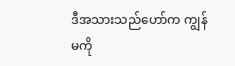ဒီအသားသည်ဟော်က ကျွန်မကို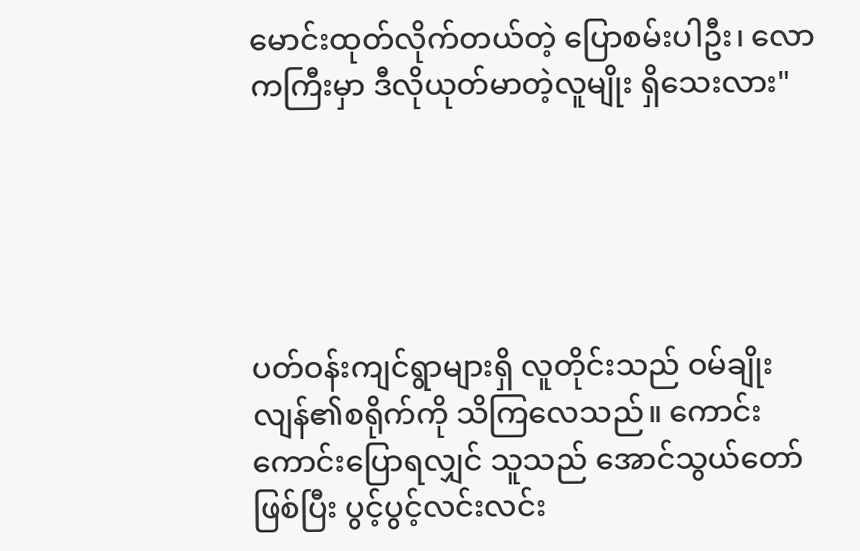မောင်းထုတ်လိုက်တယ်တဲ့ ပြောစမ်းပါဦး၊ လောကကြီးမှာ ဒီလိုယုတ်မာတဲ့လူမျိုး ရှိသေးလား"





ပတ်ဝန်းကျင်ရွာများရှိ လူတိုင်းသည် ဝမ်ချိုးလျန်၏စရိုက်ကို သိကြလေသည်။ ကောင်းကောင်းပြောရလျှင် သူသည် အောင်သွယ်တော်ဖြစ်ပြီး ပွင့်ပွင့်လင်းလင်း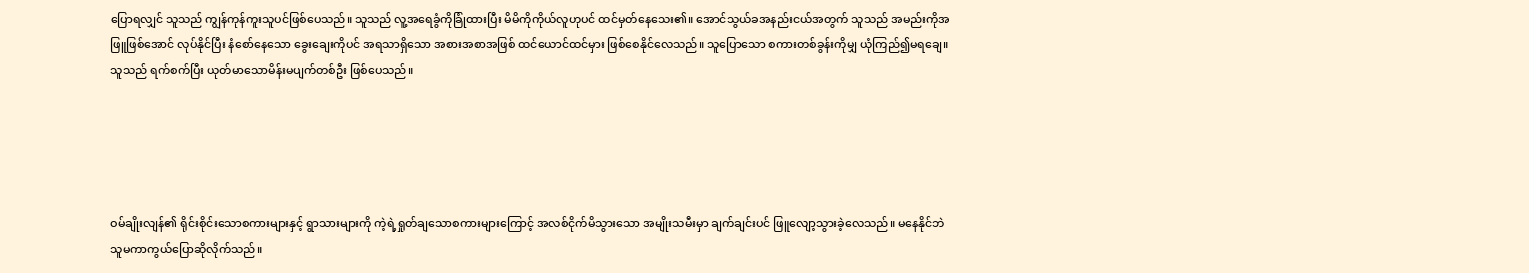ပြောရလျှင် သူသည် ကျွန်ကုန်ကူးသူပင်ဖြစ်ပေသည်။ သူသည် လူ့အရေခွံကိုခြုံထားပြီး မိမိကိုကိုယ်လူဟုပင် ထင်မှတ်နေသေး၏။ အောင်သွယ်ခအနည်းငယ်အတွက် သူသည် အမည်းကိုအဖြူဖြစ်အောင် လုပ်နိုင်ပြီး နံစော်နေသော ခွေးချေးကိုပင် အရသာရှိသော အစားအစာအဖြစ် ထင်ယောင်ထင်မှား ဖြစ်စေနိုင်လေသည်။ သူပြောသော စကားတစ်ခွန်းကိုမျှ ယုံကြည်၍မရချေ။ သူသည် ရက်စက်ပြီး ယုတ်မာသောမိန်းမပျက်တစ်ဦး ဖြစ်ပေသည်။





ဝမ်ချိုးလျန်၏ ရိုင်းစိုင်းသောစကားများနှင့် ရွာသားများကို ကဲ့ရဲ့ရှုတ်ချသောစကားများကြောင့် အလစ်ငိုက်မိသွားသော အမျိုးသမီးမှာ ချက်ချင်းပင် ဖြူလျော့သွားခဲ့လေသည်။ မနေနိုင်ဘဲ သူမကာကွယ်ပြောဆိုလိုက်သည်။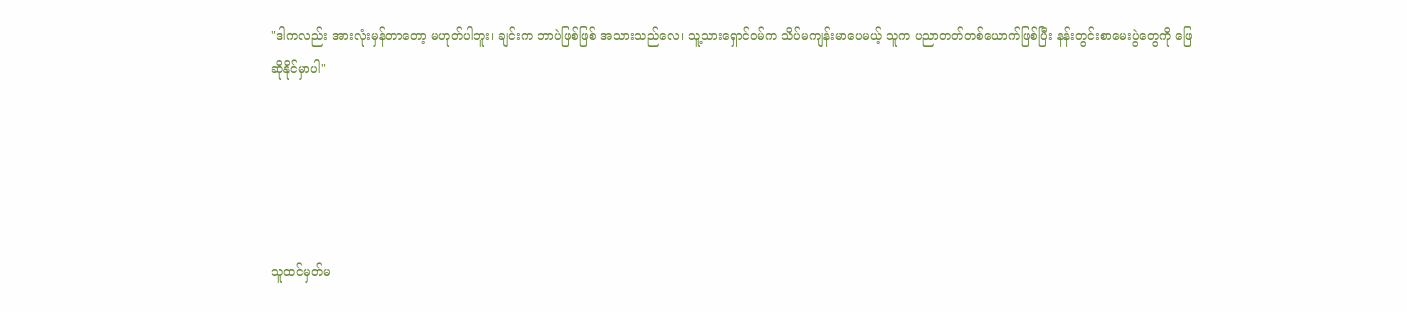"ဒါကလည်း အားလုံးမှန်တာတော့ မဟုတ်ပါဘူး၊ ချင်းက ဘာပဲဖြစ်ဖြစ် အသားသည်လေ၊ သူ့သားရှောင်ဝမ်က သိပ်မကျန်းမာပေမယ့် သူက ပညာတတ်တစ်ယောက်ဖြစ်ပြီး နန်းတွင်းစာမေးပွဲတွေကို ဖြေဆိုနိုင်မှာပါ"





သူထင်မှတ်မ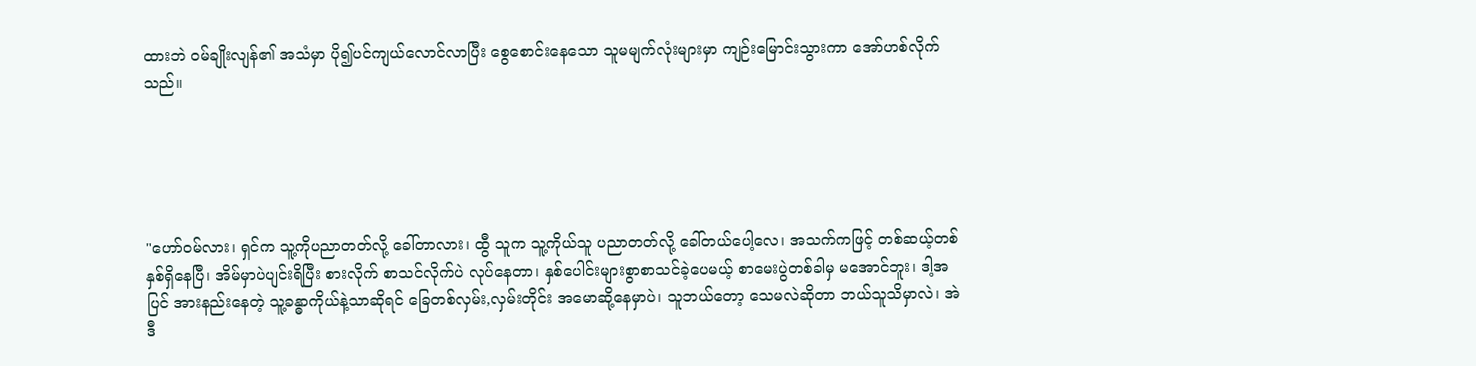ထားဘဲ ဝမ်ချိုးလျန်၏ အသံမှာ ပို၍ပင်ကျယ်လောင်လာပြီး စွေစောင်းနေသော သူမမျက်လုံးများမှာ ကျဉ်းမြောင်းသွားကာ အော်ဟစ်လိုက်သည်။





"ဟော်ဝမ်လား၊ ရှင်က သူ့ကိုပညာတတ်လို့ ခေါ်တာလား၊ ထွီ သူက သူ့ကိုယ်သူ ပညာတတ်လို့ ခေါ်တယ်ပေါ့လေ၊ အသက်ကဖြင့် တစ်ဆယ့်တစ်နှစ်ရှိနေပြီ၊ အိမ်မှာပဲပျင်းရိပြီး စားလိုက် စာသင်လိုက်ပဲ လုပ်နေတာ၊ နှစ်ပေါင်းများစွာစာသင်ခဲ့ပေမယ့် စာမေးပွဲတစ်ခါမှ မအောင်ဘူး၊ ဒါ့အပြင် အားနည်းနေတဲ့ သူ့ခန္ဓာကိုယ်နဲ့သာဆိုရင် ခြေတစ်လှမ်း,လှမ်းတိုင်း အမောဆို့နေမှာပဲ၊ သူဘယ်တော့ သေမလဲဆိုတာ ဘယ်သူသိမှာလဲ၊ အဲဒီ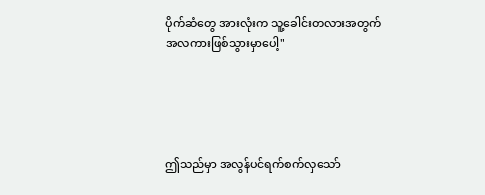ပိုက်ဆံတွေ အားလုံးက သူ့ခေါင်းတလားအတွက်အလကားဖြစ်သွားမှာပေါ့"





ဤသည်မှာ အလွန်ပင်ရက်စက်လှသော်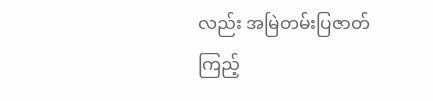လည်း အမြဲတမ်းပြဇာတ်ကြည့်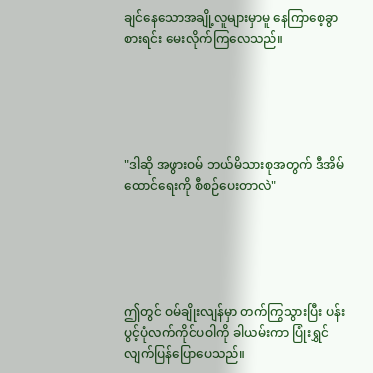ချင်နေသောအချို့လူများမှာမူ နေကြာစေ့ခွာစားရင်း မေးလိုက်ကြလေသည်။





"ဒါဆို အဖွားဝမ် ဘယ်မိသားစုအတွက် ဒီအိမ်ထောင်ရေးကို စီစဉ်ပေးတာလဲ"





ဤတွင် ဝမ်ချိုးလျန်မှာ တက်ကြွသွားပြီး ပန်းပွင့်ပုံလက်ကိုင်ပဝါကို ခါယမ်းကာ ပြုံးရွှင်လျက်ပြန်ပြောပေသည်။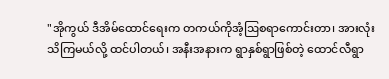"အိုကွယ် ဒီအိမ်ထောင်ရေးက တကယ်ကိုအံ့ဩစရာကောင်းတာ၊ အားလုံးသိကြမယ်လို့ ထင်ပါတယ်၊ အနီးအနားက ရွာနှစ်ရွာဖြစ်တဲ့ ထောင်လီရွာ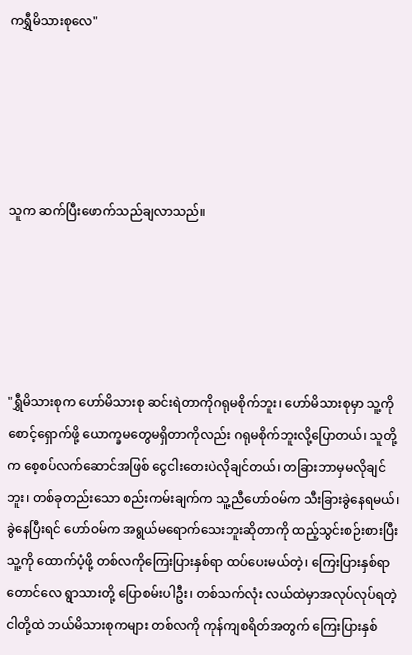ကရွှီမိသားစုလေ"





သူက ဆက်ပြီးဖောက်သည်ချလာသည်။





"ရွှီမိသားစုက ဟော်မိသားစု ဆင်းရဲတာကိုဂရုမစိုက်ဘူး၊ ဟော်မိသားစုမှာ သူ့ကို စောင့်ရှောက်ဖို့ ယောက္ခမတွေမရှိတာကိုလည်း ဂရုမစိုက်ဘူးလို့ပြောတယ်၊ သူတို့က စေ့စပ်လက်ဆောင်အဖြစ် ငွေငါးတေးပဲလိုချင်တယ်၊ တခြားဘာမှမလိုချင်ဘူး၊ တစ်ခုတည်းသော စည်းကမ်းချက်က သူ့ညီဟော်ဝမ်က သီးခြားခွဲနေရမယ်၊ ခွဲနေပြီးရင် ဟော်ဝမ်က အရွယ်မရောက်သေးဘူးဆိုတာကို ထည့်သွင်းစဉ်းစားပြီး သူ့ကို ထောက်ပံ့ဖို့ တစ်လကိုကြေးပြားနှစ်ရာ ထပ်ပေးမယ်တဲ့၊ ကြေးပြားနှစ်ရာတောင်လေ ရွာသားတို့ ပြောစမ်းပါဦး၊ တစ်သက်လုံး လယ်ထဲမှာအလုပ်လုပ်ရတဲ့ ငါတို့ထဲ ဘယ်မိသားစုကများ တစ်လကို ကုန်ကျစရိတ်အတွက် ကြေးပြားနှစ်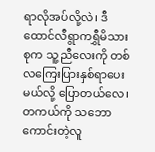ရာလိုအပ်လို့လဲ၊ ဒီထောင်လီရွာကရွှီမိသားစုက သူ့ညီလေးကို တစ်လကြေးပြားနှစ်ရာပေးမယ်လို့ ပြောတယ်လေ၊ တကယ်ကို သဘောကောင်းတဲ့လူ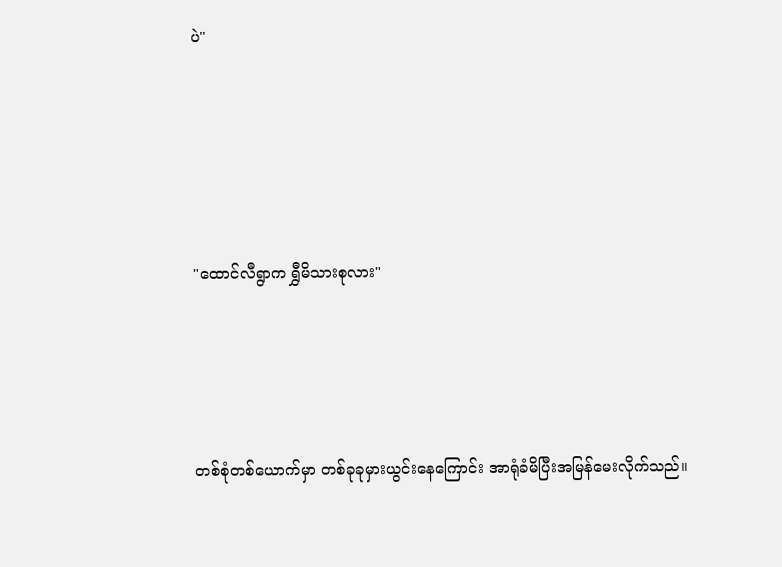ပဲ"





"ထောင်လီရွာက ရွှီမိသားစုလား"




တစ်စုံတစ်ယောက်မှာ တစ်ခုခုမှားယွင်းနေကြောင်း အာရုံခံမိပြီးအမြန်မေးလိုက်သည်။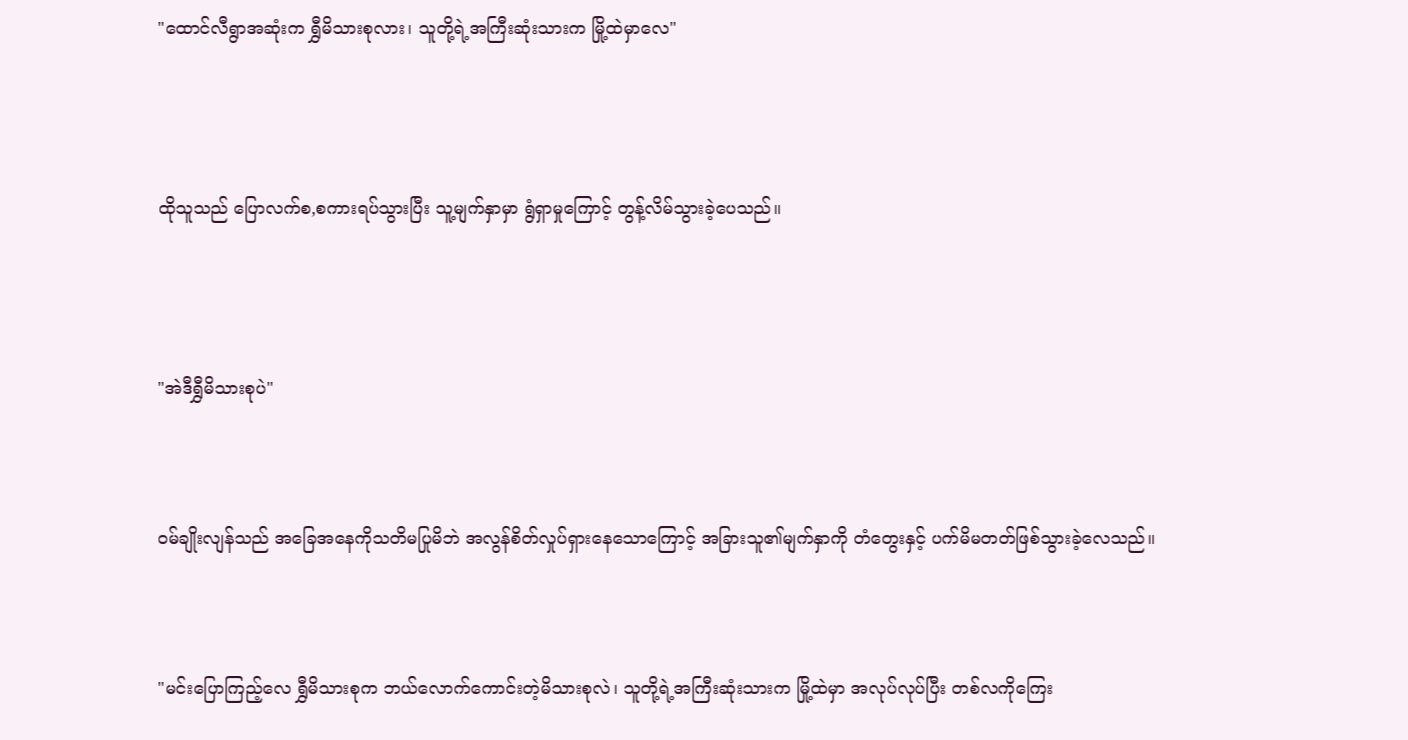"ထောင်လီရွာအဆုံးက ရွှီမိသားစုလား၊ သူတို့ရဲ့အကြီးဆုံးသားက မြို့ထဲမှာလေ"





ထိုသူသည် ပြောလက်စ,စကားရပ်သွားပြီး သူ့မျက်နှာမှာ ရွံရှာမှုကြောင့် တွန့်လိမ်သွားခဲ့ပေသည်။





"အဲဒီရွှီမိသားစုပဲ"




ဝမ်ချိုးလျန်သည် အခြေအနေကိုသတိမပြုမိဘဲ အလွန်စိတ်လှုပ်ရှားနေသောကြောင့် အခြားသူ၏မျက်နှာကို တံတွေးနှင့် ပက်မိမတတ်ဖြစ်သွားခဲ့လေသည်။




"မင်းပြောကြည့်‌လေ ရွှီမိသားစုက ဘယ်လောက်ကောင်းတဲ့မိသားစုလဲ၊ သူတို့ရဲ့အကြီးဆုံးသားက မြို့ထဲမှာ အလုပ်လုပ်ပြီး တစ်လကိုကြေး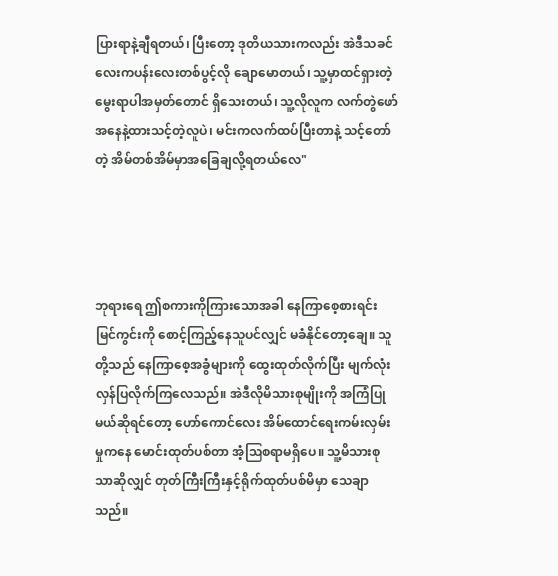ပြားရာနဲ့ချီရတယ်၊ ပြီးတော့ ဒုတိယသားကလည်း အဲဒီသခင်လေးကပန်းလေးတစ်ပွင့်လို ချောမောတယ်၊ သူ့မှာထင်ရှားတဲ့ မွေးရာပါအမှတ်တောင် ရှိသေးတယ်၊ သူ့လိုလူက လက်တွဲဖော်အနေနဲ့ထားသင့်တဲ့လူပဲ၊ မင်းကလက်ထပ်ပြီးတာနဲ့ သင့်တော်တဲ့ အိမ်တစ်အိမ်မှာအခြေချလို့ရတယ်လေ"




ဘုရားရေ ဤစကားကိုကြားသောအခါ နေကြာစေ့စားရင်းမြင်ကွင်းကို စောင့်ကြည့်နေသူပင်လျှင် မခံနိုင်တော့ချေ။ သူတို့သည် နေကြာစေ့အခွံများကို ထွေးထုတ်လိုက်ပြီး မျက်လုံးလှန်ပြလိုက်ကြလေသည်။ အဲဒီလိုမိသားစုမျိုးကို အကြံပြုမယ်ဆိုရင်တော့ ဟော်ကောင်လေး အိမ်ထောင်ရေးကမ်းလှမ်းမှုကနေ မောင်းထုတ်ပစ်တာ အံ့ဩစရာမရှိပေ။ သူ့မိသားစုသာဆိုလျှင် တုတ်ကြီးကြီးနှင့်ရိုက်ထုတ်ပစ်မိမှာ သေချာသည်။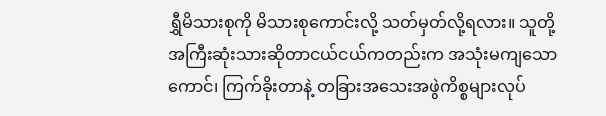ရွှီမိသားစုကို မိသားစုကောင်းလို့ သတ်မှတ်လို့ရလား။ သူတို့အကြီးဆုံးသားဆိုတာငယ်ငယ်ကတည်းက အသုံးမကျသောကောင်၊ ကြက်ခိုးတာနဲ့ တခြားအသေးအဖွဲကိစ္စများလုပ်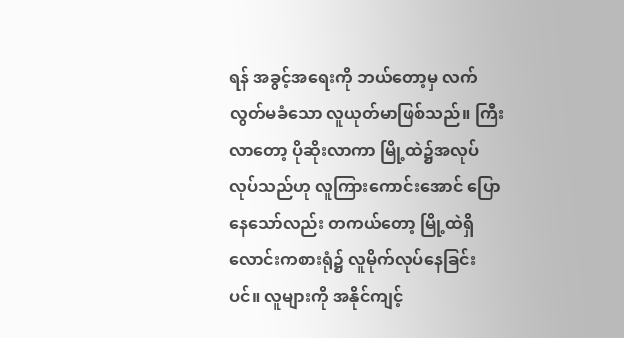ရန် အခွင့်အရေးကို ဘယ်တော့မှ လက်လွတ်မခံသော လူယုတ်မာဖြစ်သည်။ ကြီးလာတော့ ပိုဆိုးလာကာ မြို့ထဲ၌အလုပ်လုပ်သည်ဟု လူကြားကောင်းအောင် ပြောနေသော်လည်း တကယ်တော့ မြို့ထဲရှိလောင်းကစားရုံ၌ လူမိုက်လုပ်နေခြင်းပင်။ လူများကို အနိုင်ကျင့်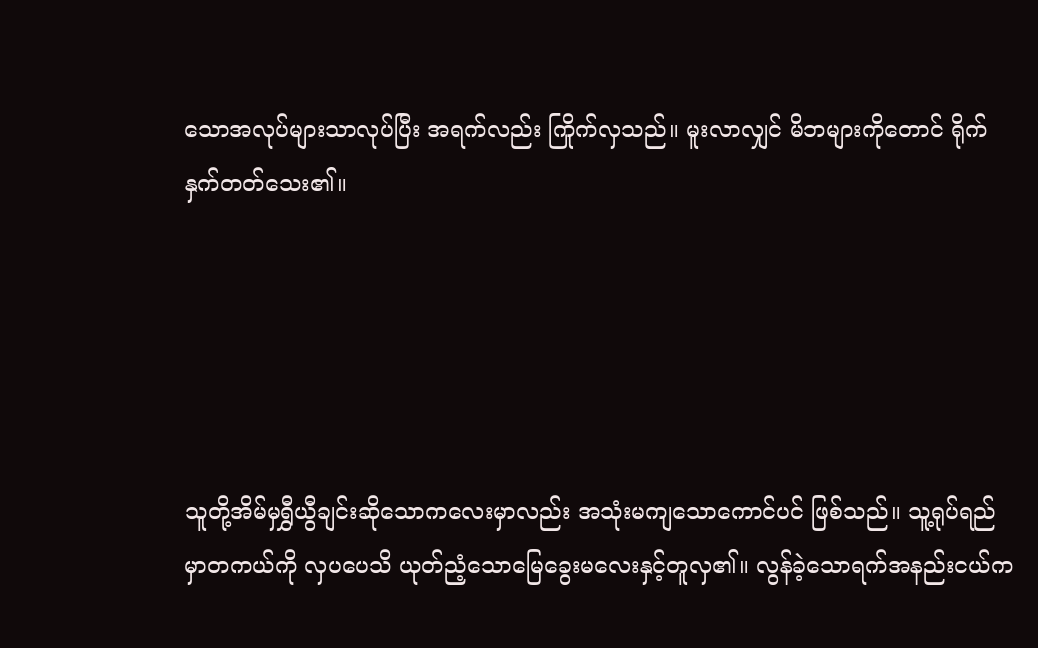သောအလုပ်များသာလုပ်ပြီး အရက်လည်း ကြိုက်လှသည်။ မူးလာလျှင် မိဘများကိုတောင် ရိုက်နှက်တတ်သေး၏။





သူတို့အိမ်မှရွှီယွီချင်းဆိုသောကလေးမှာလည်း အသုံးမကျသောကောင်ပင် ဖြစ်သည်။ သူ့ရုပ်ရည်မှာတကယ်ကို လှပပေသိ ယုတ်ညံ့သောမြေခွေးမလေးနှင့်တူလှ၏။ လွန်ခဲ့သောရက်အနည်းငယ်က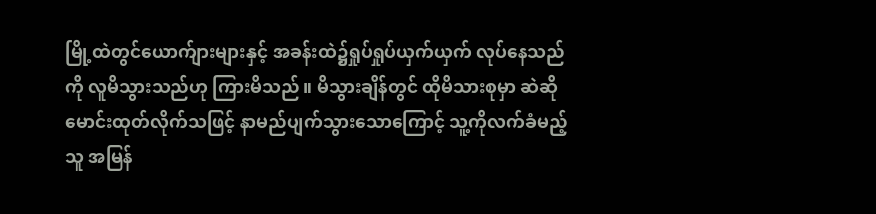မြို့ထဲတွင်ယောက်ျားများနှင့် အခန်းထဲ၌ရှုပ်ရှုပ်ယှက်ယှက် လုပ်နေသည်ကို လူမိသွားသည်ဟု ကြားမိသည်။ မိသွားချိန်တွင် ထိုမိသားစုမှာ ဆဲဆိုမောင်းထုတ်လိုက်သဖြင့် နာမည်ပျက်သွားသောကြောင့် သူ့ကိုလက်ခံမည့်သူ အမြန်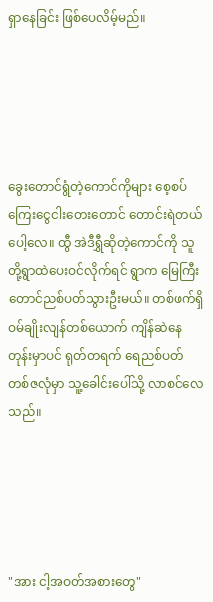ရှာနေခြင်း ဖြစ်ပေလိမ့်မည်။





ခွေးတောင်ရွံတဲ့ကောင်ကိုများ စေ့စပ်ကြေးငွေငါးတေးတောင် တောင်းရဲတယ်ပေါ့လေ။ ထွီ အဲဒီရွှီဆိုတဲ့ကောင်ကို သူတို့ရွာထဲပေးဝင်လိုက်ရင် ရွာက မြေကြီးတောင်ညစ်ပတ်သွားဦးမယ်။ တစ်ဖက်ရှိ ဝမ်ချိုးလျန်တစ်ယောက် ကျိန်ဆဲနေတုန်းမှာပင် ရုတ်တရက် ရေညစ်ပတ်တစ်ဇလုံမှာ သူ့ခေါင်းပေါ်သို့ လာစင်လေသည်။





"အား ငါ့အဝတ်အစားတွေ"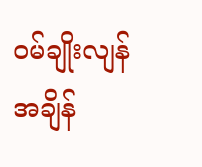ဝမ်ချိုးလျန် အချိန်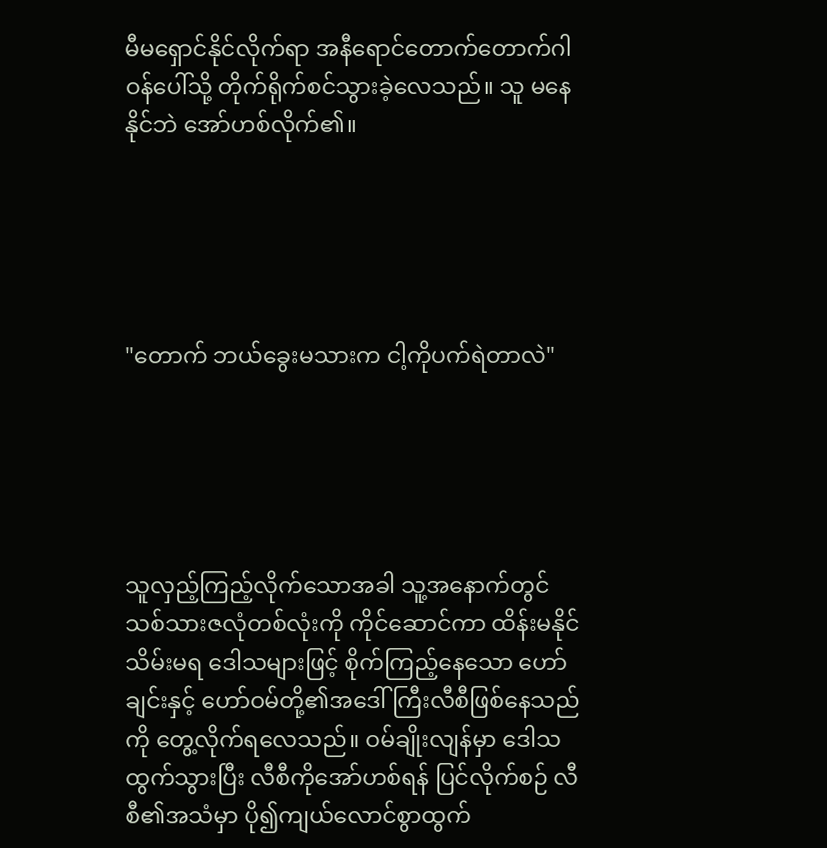မီမရှောင်နိုင်လိုက်ရာ အနီရောင်တောက်တောက်ဂါဝန်ပေါ်သို့ တိုက်ရိုက်စင်သွားခဲ့လေသည်။ သူ မနေနိုင်ဘဲ အော်ဟစ်လိုက်၏။





"တောက် ဘယ်ခွေးမသားက ငါ့ကိုပက်ရဲတာလဲ"





သူလှည့်ကြည့်လိုက်သောအခါ သူ့အနောက်တွင် သစ်သားဇလုံတစ်လုံးကို ကိုင်ဆောင်ကာ ထိန်းမနိုင်သိမ်းမရ ဒေါသများဖြင့် စိုက်ကြည့်နေသော ဟော်ချင်းနှင့် ဟော်ဝမ်တို့၏အဒေါ်ကြီးလီစီဖြစ်နေသည်ကို တွေ့လိုက်ရလေသည်။ ဝမ်ချိုးလျန်မှာ ဒေါသထွက်သွားပြီး လီစီကိုအော်ဟစ်ရန် ပြင်လိုက်စဉ် လီစီ၏အသံမှာ ပို၍ကျယ်လောင်စွာထွက်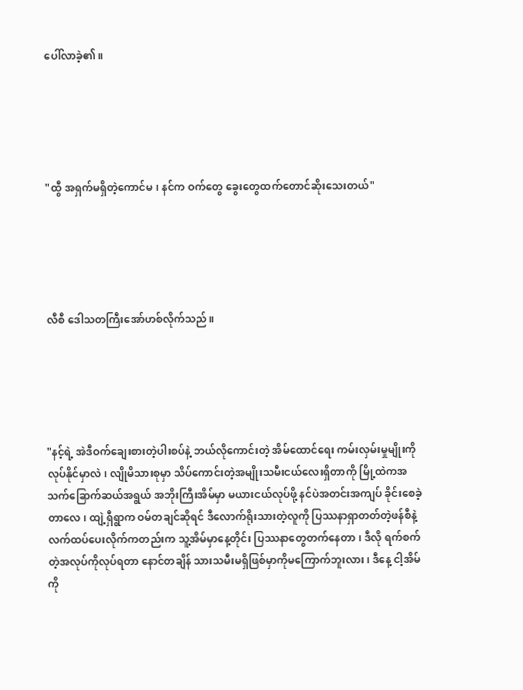ပေါ်လာခဲ့၏။





"ထွီ အရှက်မရှိတဲ့ကောင်မ၊ နင်က ဝက်တွေ ခွေးတွေထက်တောင်ဆိုးသေးတယ်"





လီစီ ဒေါသတကြီးအော်ဟစ်လိုက်သည်။





"နင့်ရဲ့ အဲဒီဝက်ချေးစားတဲ့ပါးစပ်နဲ့ ဘယ်လိုကောင်းတဲ့ အိမ်ထောင်ရေး ကမ်းလှမ်းမှုမျိုးကို လုပ်နိုင်မှာလဲ၊ လျိုမိသားစုမှာ သိပ်ကောင်းတဲ့အမျိုးသမီးငယ်လေးရှိတာကို မြို့ထဲကအသက်ခြောက်ဆယ်အရွယ် အဘိုးကြီးအိမ်မှာ မယားငယ်လုပ်ဖို့ နင်ပဲအတင်းအကျပ် ခိုင်းစေခဲ့တာလေ၊ ထျဲ့ရှီရွာက ဝမ်တချင်ဆိုရင် ဒီလောက်ရိုးသားတဲ့လူကို ပြဿနာရှာတတ်တဲ့ဖန်စီနဲ့ လက်ထပ်ပေးလိုက်ကတည်းက သူ့အိမ်မှာနေ့တိုင်း ပြဿနာတွေတက်နေတာ၊ ဒီလို ရက်စက်တဲ့အလုပ်ကိုလုပ်ရတာ နောင်တချိန် သားသမီးမရှိဖြစ်မှာကိုမကြောက်ဘူးလား၊ ဒီနေ့ ငါ့အိမ်ကို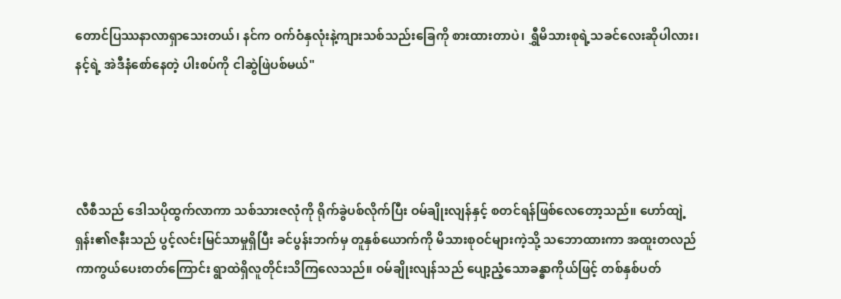တောင်ပြဿနာလာရှာသေးတယ်၊ နင်က ဝက်ဝံနှလုံးနဲ့ကျားသစ်သည်းခြေကို စားထားတာပဲ၊ ရွှီမိသားစုရဲ့သခင်လေးဆိုပါလား၊ နင့်ရဲ့ အဲဒီနံစော်နေတဲ့ ပါးစပ်ကို ငါဆွဲဖြဲပစ်မယ်"




လီစီသည် ဒေါသပိုထွက်လာကာ သစ်သားဇလုံကို ရိုက်ခွဲပစ်လိုက်ပြီး ဝမ်ချိုးလျန်နှင့် စတင်ရန်ဖြစ်လေတော့သည်။ ဟော်ထျဲ့ရှန်း၏ဇနီးသည် ပွင့်လင်းမြင်သာမှုရှိပြီး ခင်ပွန်းဘက်မှ တူနှစ်ယောက်ကို မိသားစုဝင်များကဲ့သို့ သဘောထားကာ အထူးတလည်ကာကွယ်ပေးတတ်ကြောင်း ရွာထဲရှိလူတိုင်းသိကြလေသည်။ ဝမ်ချိုးလျန်သည် ပျော့ညံ့သောခန္ဓာကိုယ်ဖြင့် တစ်နှစ်ပတ်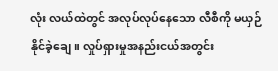လုံး လယ်ထဲတွင် အလုပ်လုပ်နေသော လီစီကို မယှဉ်နိုင်ခဲ့ချေ။ လှုပ်ရှားမှုအနည်းငယ်အတွင်း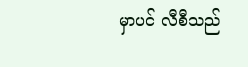မှာပင် လီစီသည်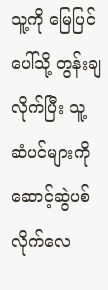သူ့ကို မြေပြင်ပေါ်သို့ တွန်းချလိုက်ပြီး သူ့ဆံပင်များကိုဆောင့်ဆွဲပစ်လိုက်လေ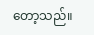တော့သည်။